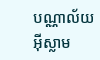បណ្ណាល័យអ៊ីស្លាម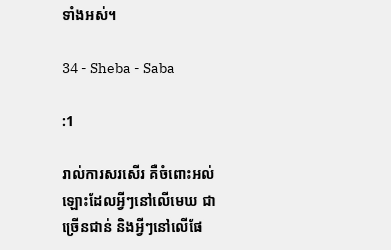ទាំងអស់។

34 - Sheba - Saba

:1

រាល់ការសរសើរ គឺចំពោះអល់ឡោះដែលអ្វីៗនៅលើមេឃ ជាច្រើនជាន់ និងអ្វីៗនៅលើផែ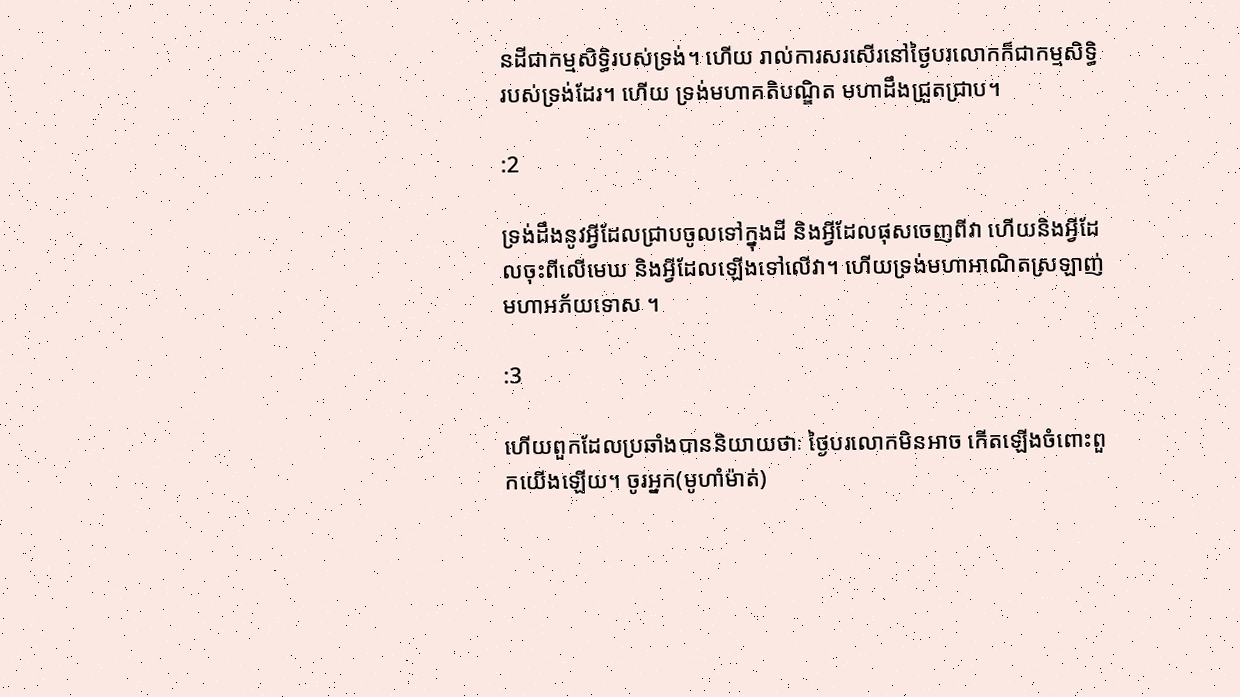នដីជាកម្មសិទ្ធិរបស់ទ្រង់។ ហើយ រាល់ការសរសើរនៅថ្ងៃបរលោកក៏ជាកម្មសិទ្ធិរបស់ទ្រង់ដែរ។ ហើយ ទ្រង់មហាគតិបណ្ឌិត មហាដឹងជ្រួតជ្រាប។

:2

ទ្រង់ដឹងនូវអ្វីដែលជ្រាបចូលទៅក្នុងដី និងអ្វីដែលផុសចេញពីវា ហើយនិងអ្វីដែលចុះពីលើមេឃ និងអ្វីដែលឡើងទៅលើវា។ ហើយទ្រង់មហាអាណិតស្រឡាញ់ មហាអភ័យទោស ។

:3

ហើយពួកដែលប្រឆាំងបាននិយាយថាៈ ថ្ងៃបរលោកមិនអាច កើតឡើងចំពោះពួកយើងឡើយ។ ចូរអ្នក(មូហាំម៉ាត់)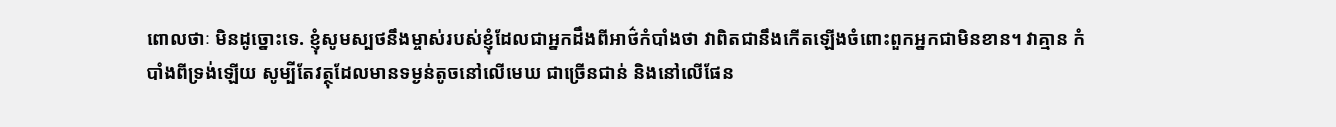ពោលថាៈ មិនដូច្នោះទេ. ខ្ញុំសូមស្បថនឹងម្ចាស់របស់ខ្ញុំដែលជាអ្នកដឹងពីអាថ៌កំបាំងថា វាពិតជានឹងកើតឡើងចំពោះពួកអ្នកជាមិនខាន។ វាគ្មាន កំបាំងពីទ្រង់ឡើយ សូម្បីតែវត្ថុដែលមានទម្ងន់តូចនៅលើមេឃ ជាច្រើនជាន់ និងនៅលើផែន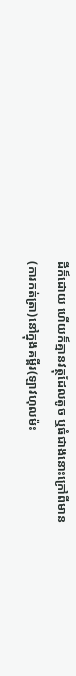ដីក៏ដោយ ហើយក៏គ្មានវត្ថុដែលតូច ឬធំជាងនោះក្រៅពីមាន(ការកត់ត្រា)នៅក្នុងគម្ពីរ(ឡាវហុលម៉ះ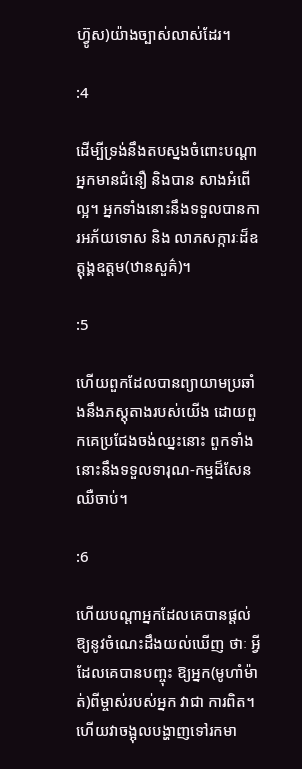ហ្វ៊ូស)យ៉ាងច្បាស់លាស់ដែរ។

:4

ដើម្បីទ្រង់នឹងតបស្នងចំពោះបណ្ដាអ្នកមានជំនឿ និងបាន សាងអំពើល្អ។ អ្នកទាំងនោះនឹងទទួលបានការអភ័យទោស និង លាភសក្ការៈដ៏ឧត្ដុង្គឧត្ដម(ឋានសួគ៌)។

:5

ហើយពួកដែលបានព្យាយាមប្រឆាំងនឹងភស្ដុតាងរបស់យើង ដោយពួកគេប្រជែងចង់ឈ្នះនោះ ពួកទាំងនោះនឹងទទួលទារុណ-កម្មដ៏សែនឈឺចាប់។

:6

ហើយបណ្ដាអ្នកដែលគេបានផ្ដល់ឱ្យនូវចំណេះដឹងយល់ឃើញ ថាៈ អ្វីដែលគេបានបញ្ចុះ ឱ្យអ្នក(មូហាំម៉ាត់)ពីម្ចាស់របស់អ្នក វាជា ការពិត។ ហើយវាចង្អុលបង្ហាញទៅរកមា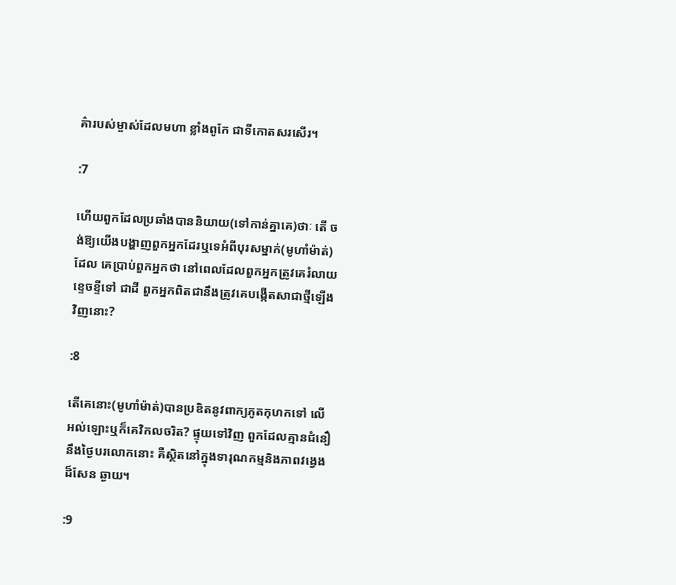គ៌ារបស់ម្ចាស់ដែលមហា ខ្លាំងពូកែ ជាទីកោតសរសើរ។

:7

ហើយពួកដែលប្រឆាំងបាននិយាយ(ទៅកាន់គ្នាគេ)ថាៈ តើ ចង់ឱ្យយើងបង្ហាញពួកអ្នកដែរឬទេអំពីបុរសម្នាក់(មូហាំម៉ាត់)ដែល គេប្រាប់ពួកអ្នកថា នៅពេលដែលពួកអ្នកត្រូវគេរំលាយខេ្ទចខ្ទីទៅ ជាដី ពួកអ្នកពិតជានឹងត្រូវគេបង្កើតសាជាថ្មីឡើងវិញនោះ?

:8

តើគេនោះ(មូហាំម៉ាត់)បានប្រឌិតនូវពាក្យភូតកុហកទៅ លើអល់ឡោះឬក៏គេវិកលចរិត? ផ្ទុយទៅវិញ ពួកដែលគ្មានជំនឿ នឹងថ្ងៃបរលោកនោះ គឺស្ថិតនៅក្នុងទារុណកម្មនិងភាពវងេ្វងដ៏សែន ឆ្ងាយ។

:9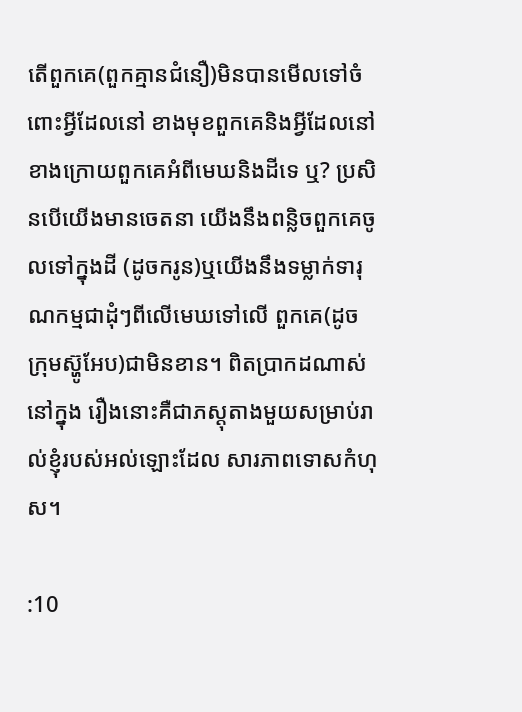តើពួកគេ(ពួកគ្មានជំនឿ)មិនបានមើលទៅចំពោះអ្វីដែលនៅ ខាងមុខពួកគេនិងអ្វីដែលនៅខាងក្រោយពួកគេអំពីមេឃនិងដីទេ ឬ? ប្រសិនបើយើងមានចេតនា យើងនឹងពន្លិចពួកគេចូលទៅក្នុងដី (ដូចករូន)ឬយើងនឹងទម្លាក់ទារុណកម្មជាដុំៗពីលើមេឃទៅលើ ពួកគេ(ដូចក្រុមស្ហ៊ូអែប)ជាមិនខាន។ ពិតប្រាកដណាស់ នៅក្នុង រឿងនោះគឺជាភស្ដុតាងមួយសម្រាប់រាល់ខ្ញុំរបស់អល់ឡោះដែល សារភាពទោសកំហុស។

:10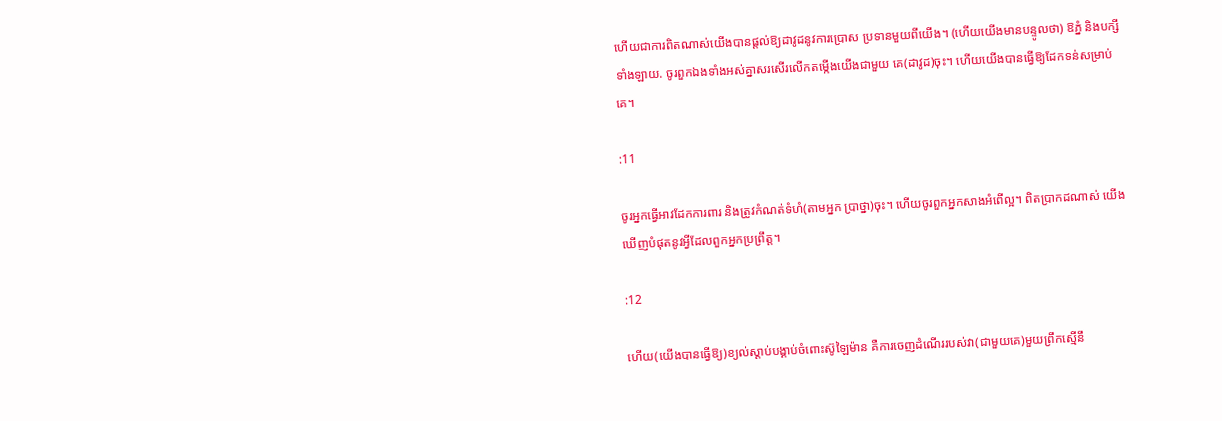ហើយជាការពិតណាស់យើងបានផ្ដល់ឱ្យដាវូដនូវការប្រោស ប្រទានមួយពីយើង។ (ហើយយើងមានបន្ទូលថា) ឱភ្នំ និងបក្សី ទាំងឡាយ. ចូរពួកឯងទាំងអស់គ្នាសរសើរលើកតម្កើងយើងជាមួយ គេ(ដាវូដ)ចុះ។ ហើយយើងបានធ្វើឱ្យដែកទន់សម្រាប់គេ។

:11

ចូរអ្នកធ្វើអាវដែកការពារ និងត្រូវកំណត់ទំហំ(តាមអ្នក ប្រាថ្នា)ចុះ។ ហើយចូរពួកអ្នកសាងអំពើល្អ។ ពិតប្រាកដណាស់ យើងឃើញបំផុតនូវអី្វដែលពួកអ្នកប្រព្រឹត្ដ។

:12

ហើយ(យើងបានធ្វើឱ្យ)ខ្យល់ស្ដាប់បង្គាប់ចំពោះស៊ូឡៃម៉ាន គឺការចេញដំណើររបស់វា(ជាមួយគេ)មួយព្រឹកស្មើនឹ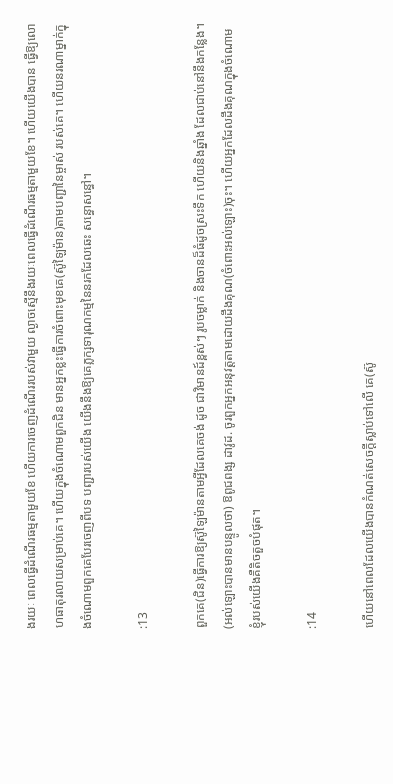ងរយៈ ពេលធ្វើដំណើរធម្មតាមួយខែ ហើយការចេញដំណើររបស់វាមួយ ល្ងាចស្មើនឹងរយៈពេលធ្វើដំណើរធម្មតាមួយខែ។ ហើយយើងបាន ធ្វើឱ្យលោហធាតុរលាយសម្រាប់គេ។ ហើយក្នុងចំណោមពួកជិន មានអ្នកខ្លះធ្វើការចំពោះមុខគេ(ស៊ូឡៃម៉ាន)តាមបញ្ជានៃម្ចាស់ របស់គេ។ ហើយនរណាម្នាក់ក្នុងចំណោមពួកគេបែរចេញពីបទ បញ្ជារបស់យើង យើងនឹងឱ្យគេភ្លក្សទារុណកម្មនៃនរកដែលឆេះ សន្ធោសន្ធៅ។

:13

ពួកគេ(ជិន)ធ្វើការឱ្យស៊ូឡៃម៉ានតាមអ្វីដែលគេចង់ ដូច ជាវិមានដ៍ខ្ពស់ៗ រូបចម្លាក់ និងចានដ៏ធំដូចស្រះទឹក ហើយនិងឆ្នាំង ដែលជាប់នៅនឹងកន្លែង។ (អល់ឡោះបានមានបន្ទូលថា) ឱពូជពង្ស ដាវូដ. ចូរពួកអ្នកអនុវត្ដតាមដោយដឹងគុណ(ចំពោះអល់ឡោះ)ចុះ។ ហើយអ្នកដែលដឹងគុណក្នុងចំណោមខ្ញុំរបស់យើងគឺតិចតួចបំផុត។

:14

ហើយនៅពេលដែលយើងបានកំណត់សេចក្ដីស្លាប់ទៅលើ គេ(ស៊ូ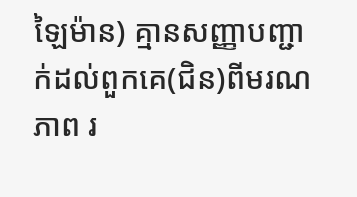ឡៃម៉ាន) គ្មានសញ្ញាបញ្ជាក់ដល់ពួកគេ(ជិន)ពីមរណភាព រ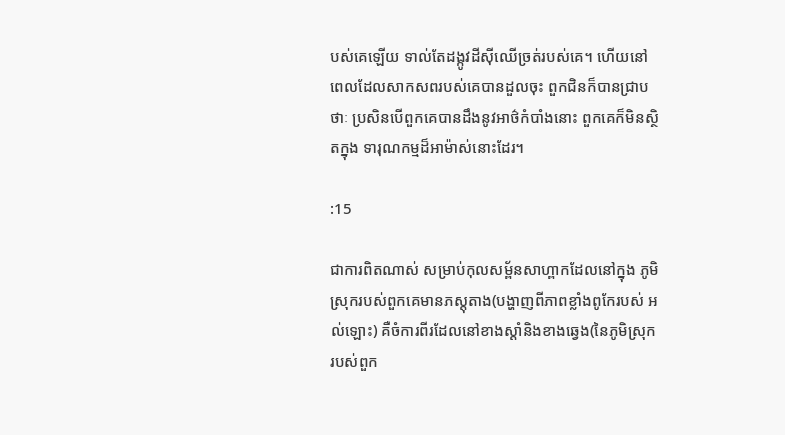បស់គេឡើយ ទាល់តែដង្កូវដីស៊ីឈើច្រត់របស់គេ។ ហើយនៅ ពេលដែលសាកសពរបស់គេបានដួលចុះ ពួកជិនក៏បានជ្រាបថាៈ ប្រសិនបើពួកគេបានដឹងនូវអាថ៌កំបាំងនោះ ពួកគេក៏មិនស្ថិតក្នុង ទារុណកម្មដ៏អាម៉ាស់នោះដែរ។

:15

ជាការពិតណាស់ សម្រាប់កុលសម្ព័នសាហ្ពាកដែលនៅក្នុង ភូមិស្រុករបស់ពួកគេមានភស្ដុតាង(បង្ហាញពីភាពខ្លាំងពូកែរបស់ អល់ឡោះ) គឺចំការពីរដែលនៅខាងស្ដាំនិងខាងឆេ្វង(នៃភូមិស្រុក របស់ពួក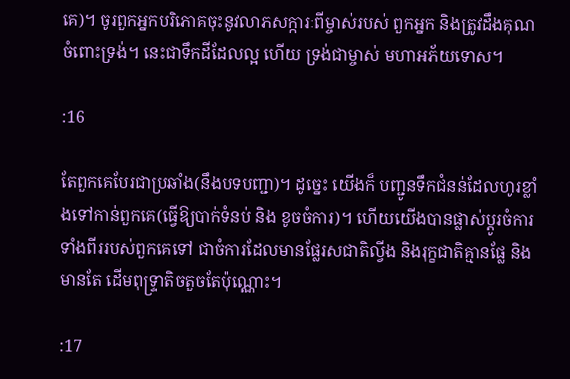គេ)។ ចូរពួកអ្នកបរិភោគចុះនូវលាភសក្ការៈពីម្ចាស់របស់ ពួកអ្នក និងត្រូវដឹងគុណចំពោះទ្រង់។ នេះជាទឹកដីដែលល្អ ហើយ ទ្រង់ជាម្ចាស់ មហាអភ័យទោស។

:16

តែពួកគេបែរជាប្រឆាំង(នឹងបទបញ្ជា)។ ដូចេ្នះ យើងក៏ បញ្ជូនទឹកជំនន់ដែលហូរខ្លាំងទៅកាន់ពួកគេ(ធ្វើឱ្យបាក់ទំនប់ និង ខូចចំការ)។ ហើយយើងបានផ្លាស់ប្ដូរចំការទាំងពីររបស់ពួកគេទៅ ជាចំការដែលមានផ្លែរសជាតិល្វីង និងរុក្ខជាតិគ្មានផ្លែ និងមានតែ ដើមពុទ្ទ្រាតិចតួចតែប៉ុណ្ណោះ។

:17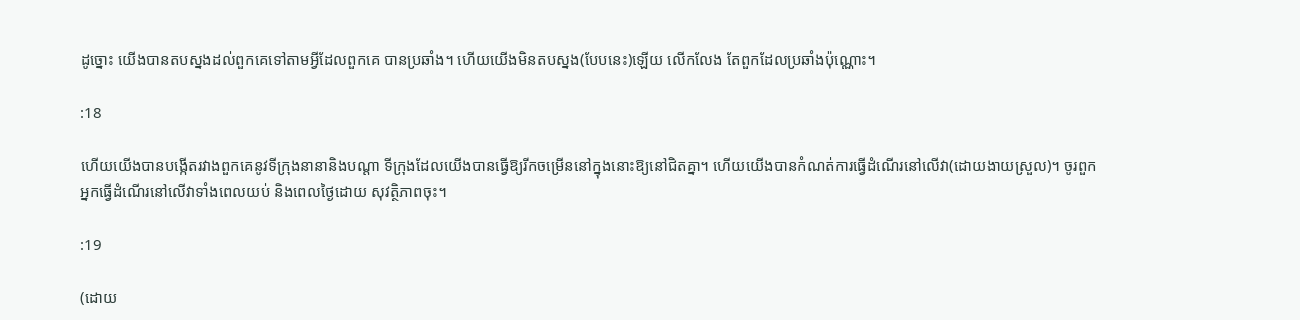ដូច្នោះ យើងបានតបស្នងដល់ពួកគេទៅតាមអ្វីដែលពួកគេ បានប្រឆាំង។ ហើយយើងមិនតបស្នង(បែបនេះ)ឡើយ លើកលែង តែពួកដែលប្រឆាំងប៉ុណ្ណោះ។

:18

ហើយយើងបានបង្កើតរវាងពួកគេនូវទីក្រុងនានានិងបណ្ដា ទីក្រុងដែលយើងបានធ្វើឱ្យរីកចម្រើននៅក្នុងនោះឱ្យនៅជិតគ្នា។ ហើយយើងបានកំណត់ការធ្វើដំណើរនៅលើវា(ដោយងាយស្រួល)។ ចូរពួកអ្នកធ្វើដំណើរនៅលើវាទាំងពេលយប់ និងពេលថ្ងៃដោយ សុវត្ថិភាពចុះ។

:19

(ដោយ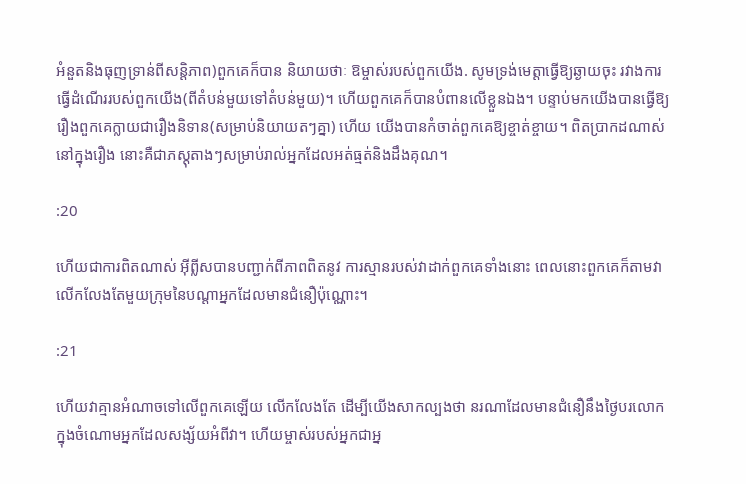អំនួតនិងធុញទ្រាន់ពីសន្ដិភាព)ពួកគេក៏បាន និយាយថាៈ ឱម្ចាស់របស់ពួកយើង. សូមទ្រង់មេត្ដាធ្វើឱ្យឆ្ងាយចុះ រវាងការធ្វើដំណើររបស់ពួកយើង(ពីតំបន់មួយទៅតំបន់មួយ)។ ហើយពួកគេក៏បានបំពានលើខ្លួនឯង។ បន្ទាប់មកយើងបានធ្វើឱ្យ រឿងពួកគេក្លាយជារឿងនិទាន(សម្រាប់និយាយតៗគ្នា) ហើយ យើងបានកំចាត់ពួកគេឱ្យខ្ចាត់ខ្ចាយ។ ពិតប្រាកដណាស់នៅក្នុងរឿង នោះគឺជាភស្ដុតាងៗសម្រាប់រាល់អ្នកដែលអត់ធ្មត់និងដឹងគុណ។

:20

ហើយជាការពិតណាស់ អ៊ីព្លីសបានបញ្ជាក់ពីភាពពិតនូវ ការស្មានរបស់វាដាក់ពួកគេទាំងនោះ ពេលនោះពួកគេក៏តាមវា លើកលែងតែមួយក្រុមនៃបណ្ដាអ្នកដែលមានជំនឿប៉ុណ្ណោះ។

:21

ហើយវាគ្មានអំណាចទៅលើពួកគេឡើយ លើកលែងតែ ដើម្បីយើងសាកល្បងថា នរណាដែលមានជំនឿនឹងថ្ងៃបរលោក ក្នុងចំណោមអ្នកដែលសង្ស័យអំពីវា។ ហើយម្ចាស់របស់អ្នកជាអ្ន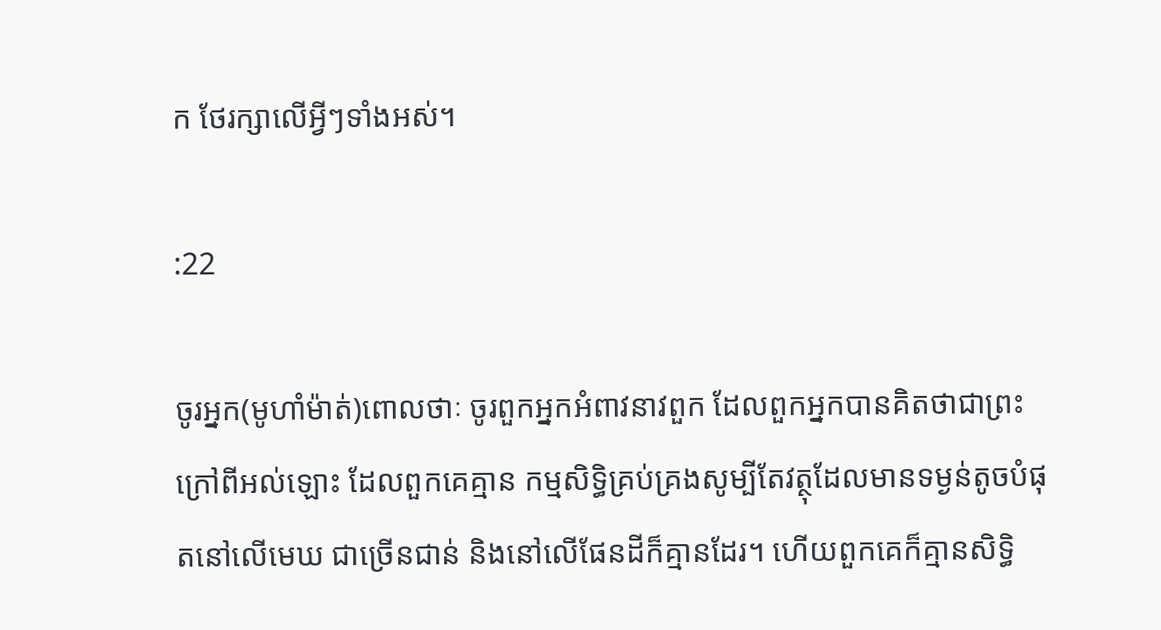ក ថែរក្សាលើអ្វីៗទាំងអស់។

:22

ចូរអ្នក(មូហាំម៉ាត់)ពោលថាៈ ចូរពួកអ្នកអំពាវនាវពួក ដែលពួកអ្នកបានគិតថាជាព្រះក្រៅពីអល់ឡោះ ដែលពួកគេគ្មាន កម្មសិទ្ធិគ្រប់គ្រងសូម្បីតែវត្ថុដែលមានទម្ងន់តូចបំផុតនៅលើមេឃ ជាច្រើនជាន់ និងនៅលើផែនដីក៏គ្មានដែរ។ ហើយពួកគេក៏គ្មានសិទ្ធិ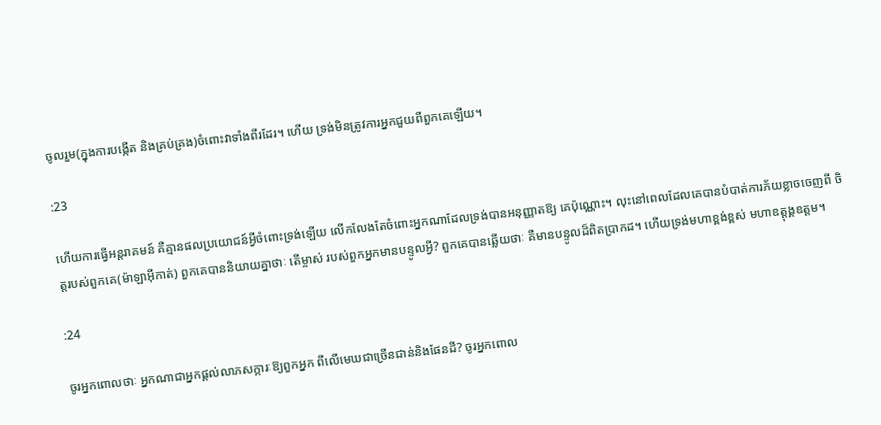ចូលរួម(ក្នុងការបង្កើត និងគ្រប់គ្រង)ចំពោះវាទាំងពីរដែរ។ ហើយ ទ្រង់មិនត្រូវការអ្នកជួយពីពួកគេឡើយ។

:23

ហើយការធ្វើអន្ដរាគមន៍ គឺគ្មានផលប្រយោជន៍អ្វីចំពោះទ្រង់ឡើយ លើកលែងតែចំពោះអ្នកណាដែលទ្រង់បានអនុញ្ញាតឱ្យ គេប៉ុណ្ណោះ។ លុះនៅពេលដែលគេបានបំបាត់ការភ័យខ្លាចចេញពី ចិត្ដរបស់ពួកគេ(ម៉ាឡាអ៊ីកាត់) ពួកគេបាននិយាយគ្នាថាៈ តើម្ចាស់ របស់ពួកអ្នកមានបន្ទូលអ្វី? ពួកគេបានឆ្លើយថាៈ គឺមានបន្ទូលដ៏ពិតប្រាកដ។ ហើយទ្រង់មហាខ្ពង់ខ្ពស់ មហាឧត្ដុង្គឧត្ដម។

:24

ចូរអ្នកពោលថាៈ អ្នកណាជាអ្នកផ្ដល់លាភសក្ការៈឱ្យពួកអ្នក ពីលើមេឃជាច្រើនជាន់និងផែនដី? ចូរអ្នកពោល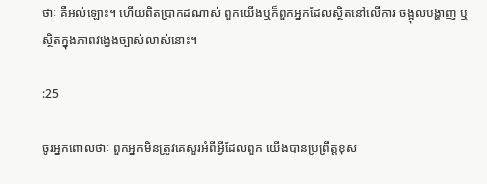ថាៈ គឺអល់ឡោះ។ ហើយពិតប្រាកដណាស់ ពួកយើងឬក៏ពួកអ្នកដែលស្ថិតនៅលើការ ចង្អុលបង្ហាញ ឬស្ថិតក្នុងភាពវងេ្វងច្បាស់លាស់នោះ។

:25

ចូរអ្នកពោលថាៈ ពួកអ្នកមិនត្រូវគេសួរអំពីអ្វីដែលពួក យើងបានប្រព្រឹត្ដខុស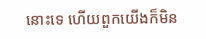នោះទេ ហើយពួកយើងក៏មិន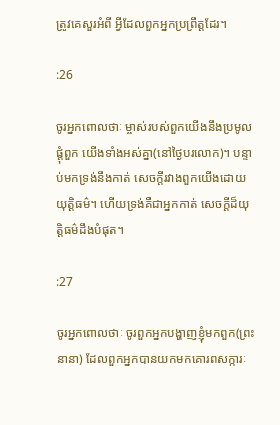ត្រូវគេសួរអំពី អ្វីដែលពួកអ្នកប្រព្រឹត្ដដែរ។

:26

ចូរអ្នកពោលថាៈ ម្ចាស់របស់ពួកយើងនឹងប្រមូលផ្ដុំពួក យើងទាំងអស់គ្នា(នៅថ្ងៃបរលោក)។ បន្ទាប់មកទ្រង់នឹងកាត់ សេចក្ដីរវាងពួកយើងដោយយុតិ្ដធម៌។ ហើយទ្រង់គឺជាអ្នកកាត់ សេចក្ដីដ៏យុត្ដិធម៌ដឹងបំផុត។

:27

ចូរអ្នកពោលថាៈ ចូរពួកអ្នកបង្ហាញខ្ញុំមកពួក(ព្រះនានា) ដែលពួកអ្នកបានយកមកគោរពសក្ការៈ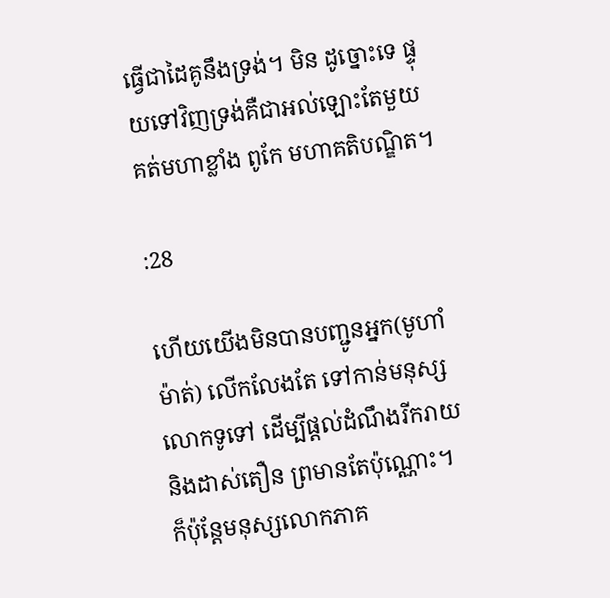ធ្វើជាដៃគូនឹងទ្រង់។ មិន ដូច្នោះទេ ផ្ទុយទៅវិញទ្រង់គឺជាអល់ឡោះតែមួយគត់មហាខ្លាំង ពូកែ មហាគតិបណ្ឌិត។

:28

ហើយយើងមិនបានបញ្ជូនអ្នក(មូហាំម៉ាត់) លើកលែងតែ ទៅកាន់មនុស្សលោកទូទៅ ដើម្បីផ្ដល់ដំណឹងរីករាយ និងដាស់តឿន ព្រមានតែប៉ុណ្ណោះ។ ក៏ប៉ុន្ដែមនុស្សលោកភាគ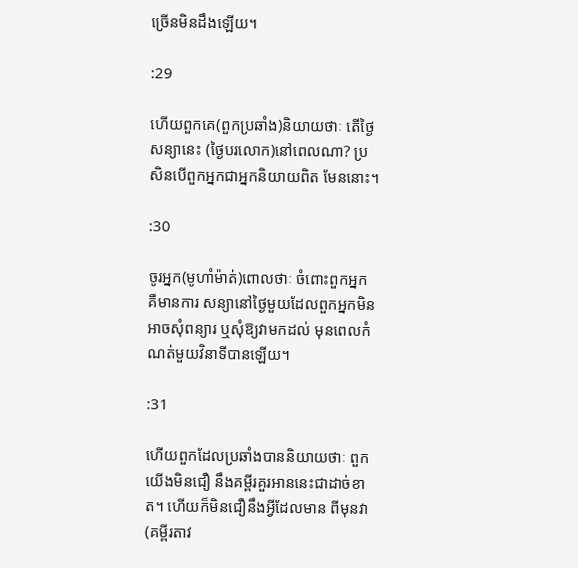ច្រើនមិនដឹងឡើយ។

:29

ហើយពួកគេ(ពួកប្រឆាំង)និយាយថាៈ តើថ្ងៃសន្យានេះ (ថ្ងៃបរលោក)នៅពេលណា? ប្រសិនបើពួកអ្នកជាអ្នកនិយាយពិត មែននោះ។

:30

ចូរអ្នក(មូហាំម៉ាត់)ពោលថាៈ ចំពោះពួកអ្នក គឺមានការ សន្យានៅថ្ងៃមួយដែលពួកអ្នកមិនអាចសុំពន្យារ ឬសុំឱ្យវាមកដល់ មុនពេលកំណត់មួយវិនាទីបានឡើយ។

:31

ហើយពួកដែលប្រឆាំងបាននិយាយថាៈ ពួកយើងមិនជឿ នឹងគម្ពីរគួរអាននេះជាដាច់ខាត។ ហើយក៏មិនជឿនឹងអ្វីដែលមាន ពីមុនវា(គម្ពីរតាវ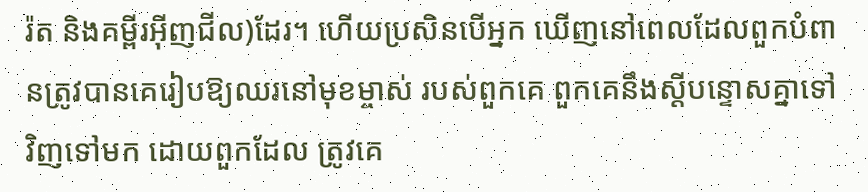រ៉ត និងគម្ពីរអ៊ីញជីល)ដែរ។ ហើយប្រសិនបើអ្នក ឃើញនៅពេលដែលពួកបំពានត្រូវបានគេរៀបឱ្យឈរនៅមុខម្ចាស់ របស់ពួកគេ ពួកគេនឹងស្ដីបន្ទោសគ្នាទៅវិញទៅមក ដោយពួកដែល ត្រូវគេ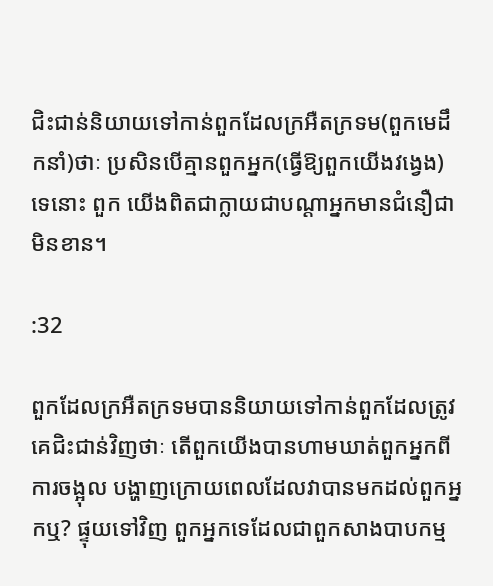ជិះជាន់និយាយទៅកាន់ពួកដែលក្រអឺតក្រទម(ពួកមេដឹកនាំ)ថាៈ ប្រសិនបើគ្មានពួកអ្នក(ធ្វើឱ្យពួកយើងវងេ្វង)ទេនោះ ពួក យើងពិតជាក្លាយជាបណ្ដាអ្នកមានជំនឿជាមិនខាន។

:32

ពួកដែលក្រអឺតក្រទមបាននិយាយទៅកាន់ពួកដែលត្រូវ គេជិះជាន់វិញថាៈ តើពួកយើងបានហាមឃាត់ពួកអ្នកពីការចង្អុល បង្ហាញក្រោយពេលដែលវាបានមកដល់ពួកអ្នកឬ? ផ្ទុយទៅវិញ ពួកអ្នកទេដែលជាពួកសាងបាបកម្ម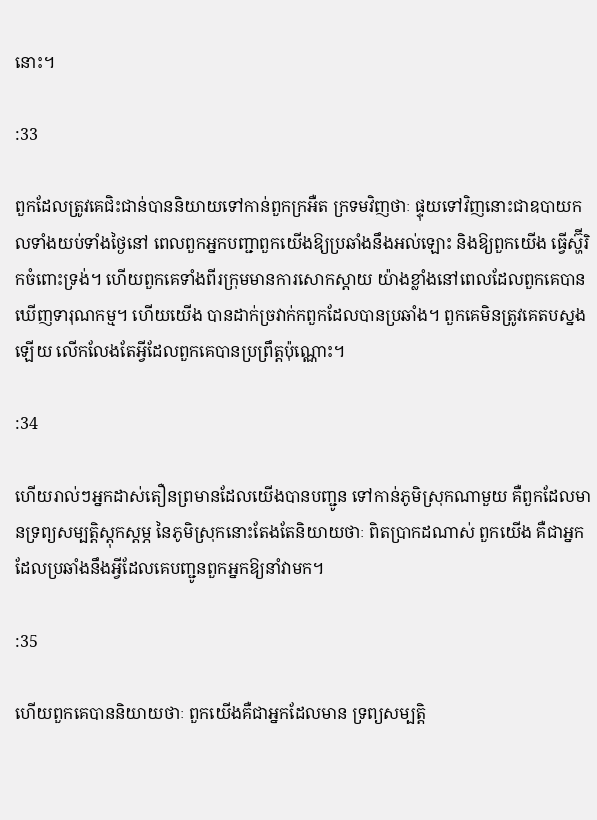នោះ។

:33

ពួកដែលត្រូវគេជិះជាន់បាននិយាយទៅកាន់ពួកក្រអឺត ក្រទមវិញថាៈ ផ្ទុយទៅវិញនោះជាឧបាយកលទាំងយប់ទាំងថ្ងៃនៅ ពេលពួកអ្នកបញ្ជាពួកយើងឱ្យប្រឆាំងនឹងអល់ឡោះ និងឱ្យពួកយើង ធ្វើស្ហ៊ីរិកចំពោះទ្រង់។ ហើយពួកគេទាំងពីរក្រុមមានការសោកស្ដាយ យ៉ាងខ្លាំងនៅពេលដែលពួកគេបានឃើញទារុណកម្ម។ ហើយយើង បានដាក់ច្រវាក់កពួកដែលបានប្រឆាំង។ ពួកគេមិនត្រូវគេតបស្នង ឡើយ លើកលែងតែអ្វីដែលពួកគេបានប្រព្រឹត្ដប៉ុណ្ណោះ។

:34

ហើយរាល់ៗអ្នកដាស់តឿនព្រមានដែលយើងបានបញ្ជូន ទៅកាន់ភូមិស្រុកណាមួយ គឺពួកដែលមានទ្រព្យសម្បត្ដិស្ដុកស្ដម្ភ នៃភូមិស្រុកនោះតែងតែនិយាយថាៈ ពិតប្រាកដណាស់ ពួកយើង គឺជាអ្នកដែលប្រឆាំងនឹងអ្វីដែលគេបញ្ជូនពួកអ្នកឱ្យនាំវាមក។

:35

ហើយពួកគេបាននិយាយថាៈ ពួកយើងគឺជាអ្នកដែលមាន ទ្រព្យសម្បត្ដិ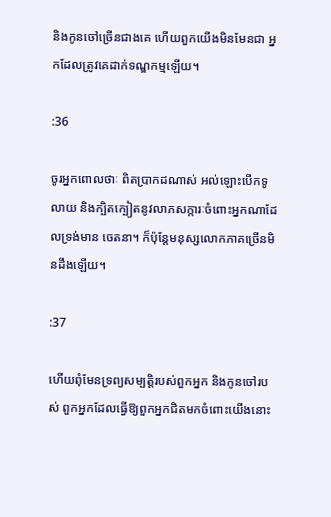និងកូនចៅច្រើនជាងគេ ហើយពួកយើងមិនមែនជា អ្នកដែលត្រូវគេដាក់ទណ្ឌកម្មឡើយ។

:36

ចូរអ្នកពោលថាៈ ពិតប្រាកដណាស់ អល់ឡោះបើកទូលាយ និងក្បិតក្បៀតនូវលាភសក្ការៈចំពោះអ្នកណាដែលទ្រង់មាន ចេតនា។ ក៏ប៉ុន្ដែមនុស្សលោកភាគច្រើនមិនដឹងឡើយ។

:37

ហើយពុំមែនទ្រព្យសម្បត្ដិរបស់ពួកអ្នក និងកូនចៅរបស់ ពួកអ្នកដែលធ្វើឱ្យពួកអ្នកជិតមកចំពោះយើងនោះ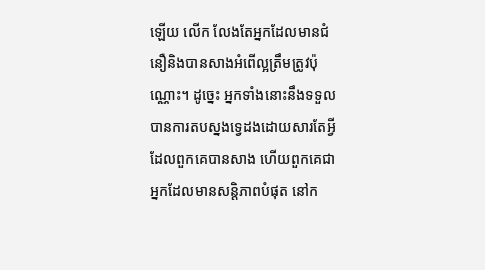ឡើយ លើក លែងតែអ្នកដែលមានជំនឿនិងបានសាងអំពើល្អត្រឹមត្រូវប៉ុណ្ណោះ។ ដូចេ្នះ អ្នកទាំងនោះនឹងទទួលបានការតបស្នងទេ្វដងដោយសារតែអ្វី ដែលពួកគេបានសាង ហើយពួកគេជាអ្នកដែលមានសន្ដិភាពបំផុត នៅក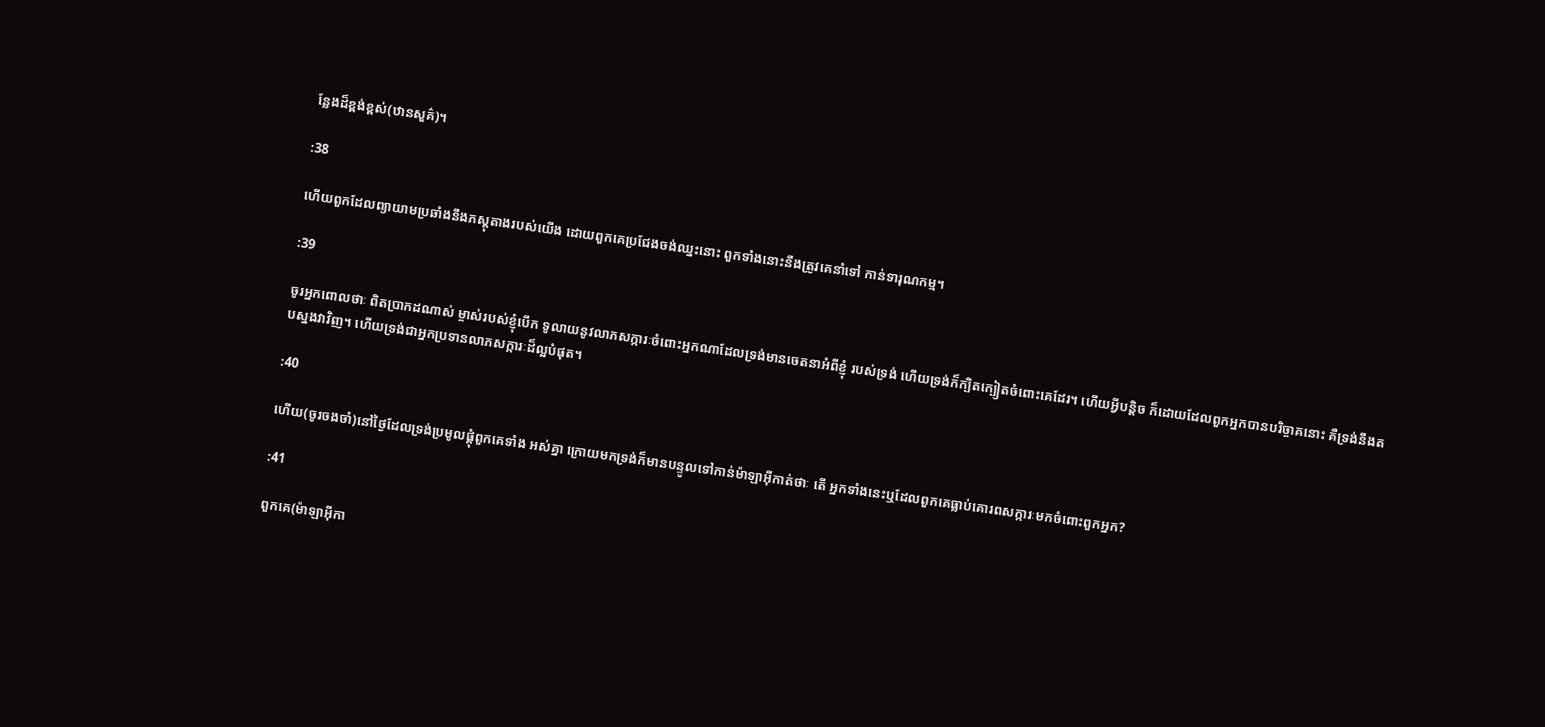ន្លែងដ៏ខ្ពង់ខ្ពស់(ឋានសួគ៌)។

:38

ហើយពួកដែលព្យាយាមប្រឆាំងនឹងភស្ដុតាងរបស់យើង ដោយពួកគេប្រជែងចង់ឈ្នះនោះ ពួកទាំងនោះនឹងត្រូវគេនាំទៅ កាន់ទារុណកម្ម។

:39

ចូរអ្នកពោលថាៈ ពិតប្រាកដណាស់ ម្ចាស់របស់ខ្ញុំបើក ទូលាយនូវលាភសក្ការៈចំពោះអ្នកណាដែលទ្រង់មានចេតនាអំពីខ្ញុំ របស់ទ្រង់ ហើយទ្រង់ក៏ក្បិតក្បៀតចំពោះគេដែរ។ ហើយអ្វីបន្ដិច ក៏ដោយដែលពួកអ្នកបានបរិច្ចាគនោះ គឺទ្រង់នឹងតបស្នងវាវិញ។ ហើយទ្រង់ជាអ្នកប្រទានលាភសក្ការៈដ៏ល្អបំផុត។

:40

ហើយ(ចូរចងចាំ)នៅថ្ងៃដែលទ្រង់ប្រមូលផ្ដុំពួកគេទាំង អស់គ្នា ក្រោយមកទ្រង់ក៏មានបន្ទូលទៅកាន់ម៉ាឡាអ៊ីកាត់ថាៈ តើ អ្នកទាំងនេះឬដែលពួកគេធ្លាប់គោរពសក្ការៈមកចំពោះពួកអ្នក?

:41

ពួកគេ(ម៉ាឡាអ៊ីកា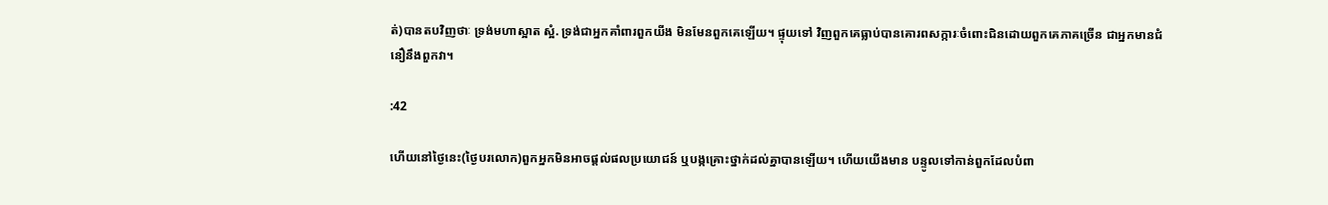ត់)បានតបវិញថាៈ ទ្រង់មហាស្អាត ស្អំ. ទ្រង់ជាអ្នកគាំពារពួកយីង មិនមែនពួកគេឡើយ។ ផ្ទុយទៅ វិញពួកគេធ្លាប់បានគោរពសក្ការៈចំពោះជិនដោយពួកគេភាគច្រើន ជាអ្នកមានជំនឿនឹងពួកវា។

:42

ហើយនៅថ្ងៃនេះ(ថ្ងៃបរលោក)ពួកអ្នកមិនអាចផ្ដល់ផលប្រយោជន៍ ឬបង្កគ្រោះថ្នាក់ដល់គ្នាបានឡើយ។ ហើយយើងមាន បន្ទូលទៅកាន់ពួកដែលបំពា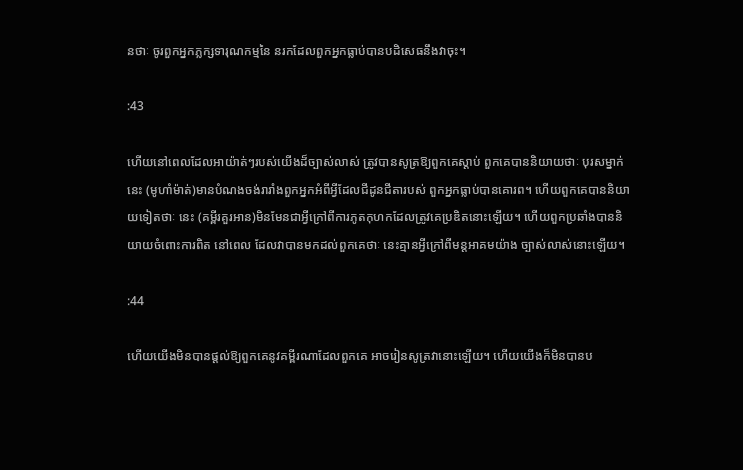នថាៈ ចូរពួកអ្នកភ្លក្សទារុណកម្មនៃ នរកដែលពួកអ្នកធ្លាប់បានបដិសេធនឹងវាចុះ។

:43

ហើយនៅពេលដែលអាយ៉ាត់ៗរបស់យើងដ៏ច្បាស់លាស់ ត្រូវបានសូត្រឱ្យពួកគេស្ដាប់ ពួកគេបាននិយាយថាៈ បុរសម្នាក់នេះ (មូហាំម៉ាត់)មានបំណងចង់រារាំងពួកអ្នកអំពីអ្វីដែលជីដូនជីតារបស់ ពួកអ្នកធ្លាប់បានគោរព។ ហើយពួកគេបាននិយាយទៀតថាៈ នេះ (គម្ពីរគួរអាន)មិនមែនជាអ្វីក្រៅពីការភូតកុហកដែលត្រូវគេប្រឌិតនោះឡើយ។ ហើយពួកប្រឆាំងបាននិយាយចំពោះការពិត នៅពេល ដែលវាបានមកដល់ពួកគេថាៈ នេះគ្មានអ្វីក្រៅពីមន្ដអាគមយ៉ាង ច្បាស់លាស់នោះឡើយ។

:44

ហើយយើងមិនបានផ្ដល់ឱ្យពួកគេនូវគម្ពីរណាដែលពួកគេ អាចរៀនសូត្រវានោះឡើយ។ ហើយយើងក៏មិនបានប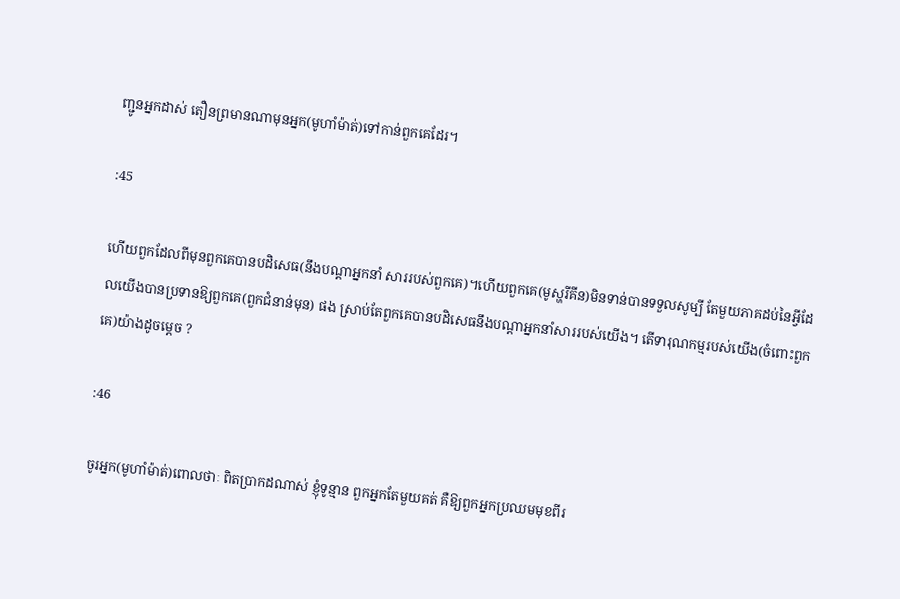ញ្ជូនអ្នកដាស់ តឿនព្រមានណាមុនអ្នក(មូហាំម៉ាត់)ទៅកាន់ពួកគេដែរ។

:45

ហើយពួកដែលពីមុនពួកគេបានបដិសេធ(នឹងបណ្ដាអ្នកនាំ សាររបស់ពួកគេ)។ហើយពួកគេ(មូស្ហរីគីន)មិនទាន់បានទទួលសូម្បី តែមួយភាគដប់នៃអ្វីដែលយើងបានប្រទានឱ្យពួកគេ(ពួកជំនាន់មុន) ផង ស្រាប់តែពួកគេបានបដិសេធនឹងបណ្ដាអ្នកនាំសាររបស់យើង។ តើទារុណកម្មរបស់យើង(ចំពោះពួកគេ)យ៉ាងដូចមេ្ដច ?

:46

ចូរអ្នក(មូហាំម៉ាត់)ពោលថាៈ ពិតប្រាកដណាស់ ខ្ញុំទូន្មាន ពួកអ្នកតែមួយគត់ គឺឱ្យពួកអ្នកប្រឈមមុខពីរ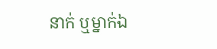នាក់ ឬម្នាក់ឯ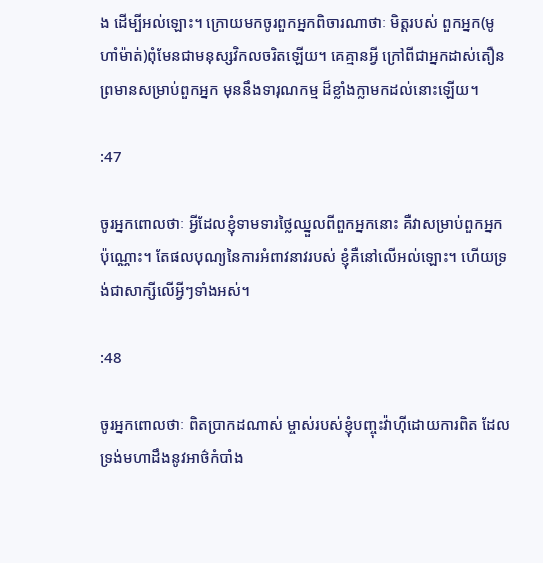ង ដើម្បីអល់ឡោះ។ ក្រោយមកចូរពួកអ្នកពិចារណាថាៈ មិត្ដរបស់ ពួកអ្នក(មូហាំម៉ាត់)ពុំមែនជាមនុស្សវិកលចរិតឡើយ។ គេគ្មានអ្វី ក្រៅពីជាអ្នកដាស់តឿនព្រមានសម្រាប់ពួកអ្នក មុននឹងទារុណកម្ម ដ៏ខ្លាំងក្លាមកដល់នោះឡើយ។

:47

ចូរអ្នកពោលថាៈ អ្វីដែលខ្ញុំទាមទារថ្លៃឈ្នួលពីពួកអ្នកនោះ គឺវាសម្រាប់ពួកអ្នកប៉ុណ្ណោះ។ តែផលបុណ្យនៃការអំពាវនាវរបស់ ខ្ញុំគឺនៅលើអល់ឡោះ។ ហើយទ្រង់ជាសាក្សីលើអ្វីៗទាំងអស់។

:48

ចូរអ្នកពោលថាៈ ពិតប្រាកដណាស់ ម្ចាស់របស់ខ្ញុំបញ្ចុះវ៉ាហ៊ីដោយការពិត ដែលទ្រង់មហាដឹងនូវអាថ៌កំបាំង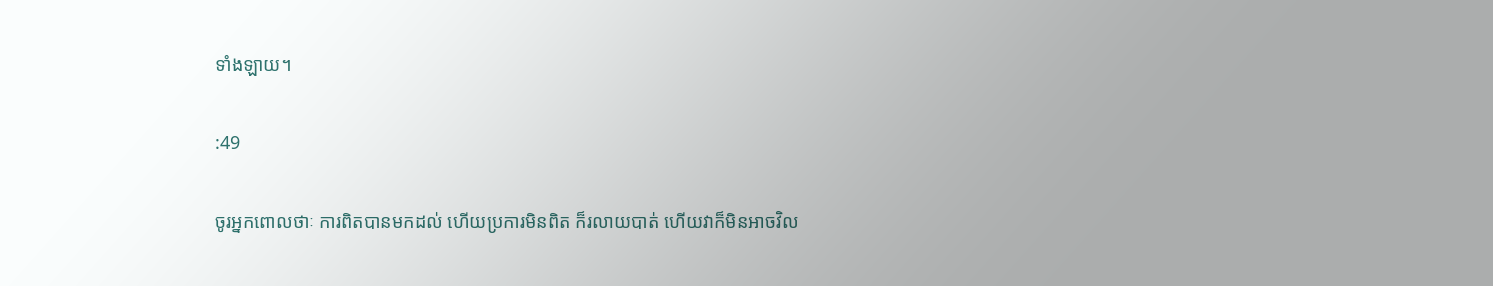ទាំងឡាយ។

:49

ចូរអ្នកពោលថាៈ ការពិតបានមកដល់ ហើយប្រការមិនពិត ក៏រលាយបាត់ ហើយវាក៏មិនអាចវិល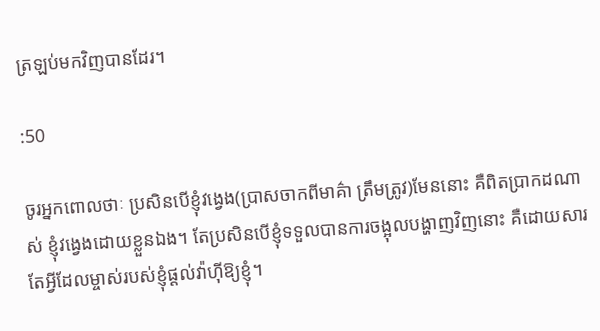ត្រឡប់មកវិញបានដែរ។

:50

ចូរអ្នកពោលថាៈ ប្រសិនបើខ្ញុំវងេ្វង(ប្រាសចាកពីមាគ៌ា ត្រឹមត្រូវ)មែននោះ គឺពិតប្រាកដណាស់ ខ្ញុំវងេ្វងដោយខ្លួនឯង។ តែប្រសិនបើខ្ញុំទទួលបានការចង្អុលបង្ហាញវិញនោះ គឺដោយសារ តែអ្វីដែលម្ចាស់របស់ខ្ញុំផ្ដល់វ៉ាហ៊ីឱ្យខ្ញុំ។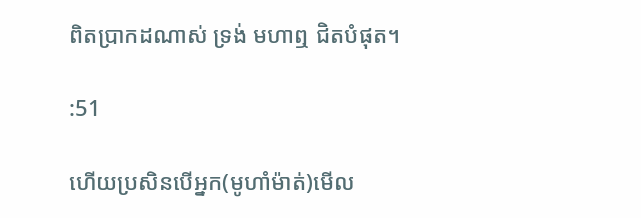ពិតប្រាកដណាស់ ទ្រង់ មហាឮ ជិតបំផុត។

:51

ហើយប្រសិនបើអ្នក(មូហាំម៉ាត់)មើល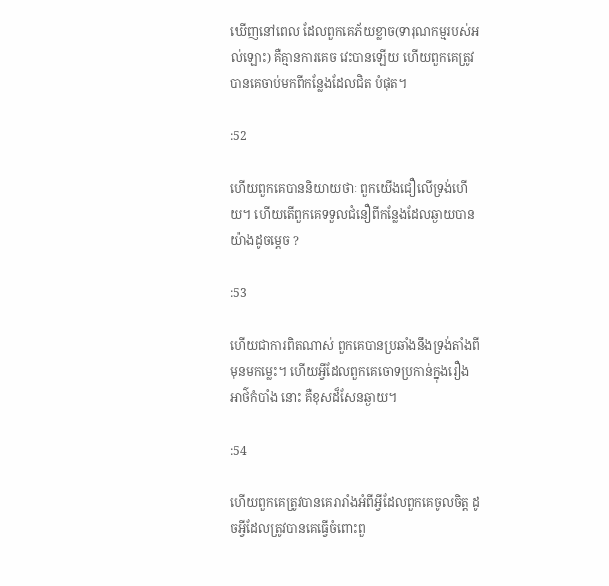ឃើញនៅពេល ដែលពួកគេភ័យខ្លាច(ទារុណកម្មរបស់អល់ឡោះ) គឺគ្មានការគេច វេះបានឡើយ ហើយពួកគេត្រូវបានគេចាប់មកពីកន្លែងដែលជិត បំផុត។

:52

ហើយពួកគេបាននិយាយថាៈ ពួកយើងជឿលើទ្រង់ហើយ។ ហើយតើពួកគេទទួលជំនឿពីកន្លែងដែលឆ្ងាយបានយ៉ាងដូចមេ្ដច ?

:53

ហើយជាការពិតណាស់ ពួកគេបានប្រឆាំងនឹងទ្រង់តាំងពី មុនមកម្លេះ។ ហើយអ្វីដែលពួកគេចោទប្រកាន់ក្នុងរឿងអាថ៌កំបាំង នោះ គឺខុសដ៏សែនឆ្ងាយ។

:54

ហើយពួកគេត្រូវបានគេរារាំងអំពីអ្វីដែលពួកគេចូលចិត្ដ ដូចអ្វីដែលត្រូវបានគេធ្វើចំពោះពួ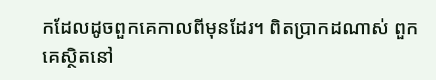កដែលដូចពួកគេកាលពីមុនដែរ។ ពិតប្រាកដណាស់ ពួកគេស្ថិតនៅ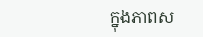ក្នុងភាពស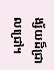ង្ស័យដ៏ជ្រាលជ្រៅ។